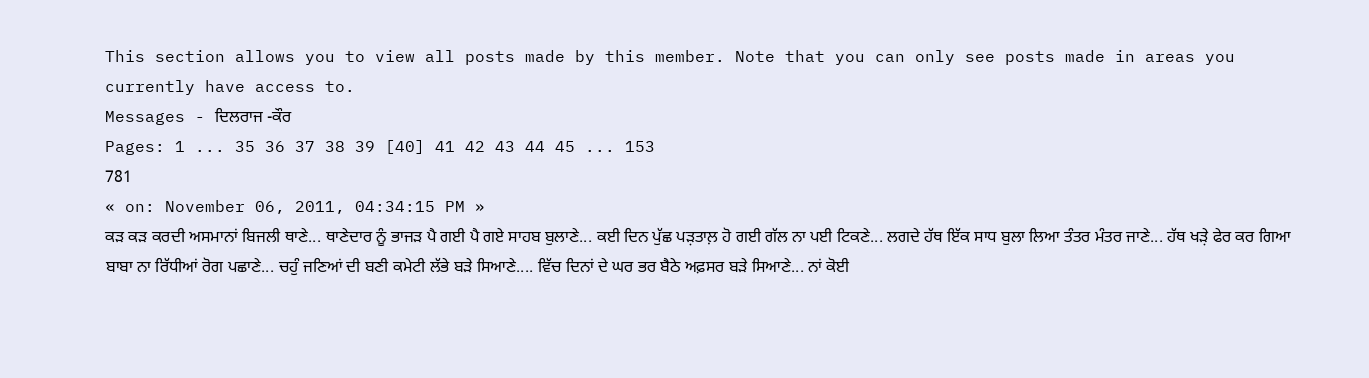This section allows you to view all posts made by this member. Note that you can only see posts made in areas you currently have access to.
Messages - ਦਿਲਰਾਜ -ਕੌਰ
Pages: 1 ... 35 36 37 38 39 [40] 41 42 43 44 45 ... 153
781
« on: November 06, 2011, 04:34:15 PM »
ਕੜ ਕੜ ਕਰਦੀ ਅਸਮਾਨਾਂ ਬਿਜਲੀ ਥਾਣੇ... ਥਾਣੇਦਾਰ ਨੂੰ ਭਾਜੜ ਪੈ ਗਈ ਪੈ ਗਏ ਸਾਹਬ ਬੁਲਾਣੇ... ਕਈ ਦਿਨ ਪੁੱਛ ਪੜ਼ਤਾਲ਼ ਹੋ ਗਈ ਗੱਲ ਨਾ ਪਈ ਟਿਕਣੇ... ਲਗਦੇ ਹੱਥ ਇੱਕ ਸਾਧ ਬੁਲਾ ਲਿਆ ਤੰਤਰ ਮੰਤਰ ਜਾਣੇ... ਹੱਥ ਖੜ਼ੇ ਫੇਰ ਕਰ ਗਿਆ ਬਾਬਾ ਨਾ ਰਿੱਧੀਆਂ ਰੋਗ ਪਛਾਣੇ... ਚਹੁੰ ਜਣਿਆਂ ਦੀ ਬਣੀ ਕਮੇਟੀ ਲੱਭੇ ਬੜੇ ਸਿਆਣੇ.... ਵਿੱਚ ਦਿਨਾਂ ਦੇ ਘਰ ਭਰ ਬੈਠੇ ਅਫ਼ਸਰ ਬੜੇ ਸਿਆਣੇ... ਨਾਂ ਕੋਈ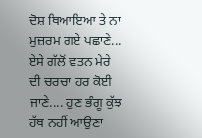ਦੋਸ਼ ਥਿਆਇਆ ਤੇ ਨਾ ਮੁਜ਼ਰਮ ਗਏ ਪਛਾਣੇ... ਏਸੇ ਗੱਲੋਂ ਵਤਨ ਮੇਰੇ ਦੀ ਚਰਚਾ ਹਰ ਕੋਈ ਜਾਣੇ.... ਹੁਣ ਭੰਗੂ ਕੁੱਝ ਹੱਥ ਨਹੀਂ ਆਉਣਾ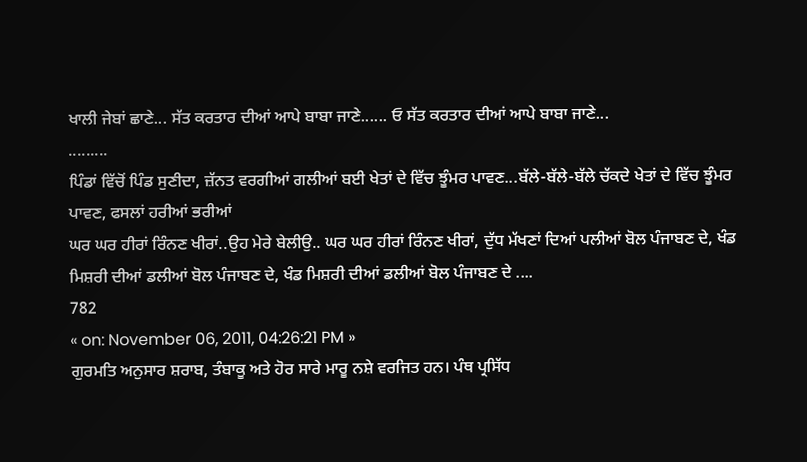ਖਾਲੀ ਜੇਬਾਂ ਛਾਣੇ... ਸੱਤ ਕਰਤਾਰ ਦੀਆਂ ਆਪੇ ਬਾਬਾ ਜਾਣੇ...... ਓ ਸੱਤ ਕਰਤਾਰ ਦੀਆਂ ਆਪੇ ਬਾਬਾ ਜਾਣੇ...
.........
ਪਿੰਡਾਂ ਵਿੱਚੋਂ ਪਿੰਡ ਸੁਣੀਦਾ, ਜ਼ੱਨਤ ਵਰਗੀਆਂ ਗਲੀਆਂ ਬਈ ਖੇਤਾਂ ਦੇ ਵਿੱਚ ਝੂੰਮਰ ਪਾਵਣ...ਬੱਲੇ-ਬੱਲੇ-ਬੱਲੇ ਚੱਕਦੇ ਖੇਤਾਂ ਦੇ ਵਿੱਚ ਝੂੰਮਰ ਪਾਵਣ, ਫਸਲਾਂ ਹਰੀਆਂ ਭਰੀਆਂ
ਘਰ ਘਰ ਹੀਰਾਂ ਰਿੰਨਣ ਖੀਰਾਂ..ਉਹ ਮੇਰੇ ਬੇਲੀਉ.. ਘਰ ਘਰ ਹੀਰਾਂ ਰਿੰਨਣ ਖੀਰਾਂ, ਦੁੱਧ ਮੱਖਣਾਂ ਦਿਆਂ ਪਲੀਆਂ ਬੋਲ ਪੰਜਾਬਣ ਦੇ, ਖੰਡ ਮਿਸ਼ਰੀ ਦੀਆਂ ਡਲੀਆਂ ਬੋਲ ਪੰਜਾਬਣ ਦੇ, ਖੰਡ ਮਿਸ਼ਰੀ ਦੀਆਂ ਡਲੀਆਂ ਬੋਲ ਪੰਜਾਬਣ ਦੇ ....
782
« on: November 06, 2011, 04:26:21 PM »
ਗੁਰਮਤਿ ਅਨੁਸਾਰ ਸ਼ਰਾਬ, ਤੰਬਾਕੂ ਅਤੇ ਹੋਰ ਸਾਰੇ ਮਾਰੂ ਨਸ਼ੇ ਵਰਜਿਤ ਹਨ। ਪੰਥ ਪ੍ਰਸਿੱਧ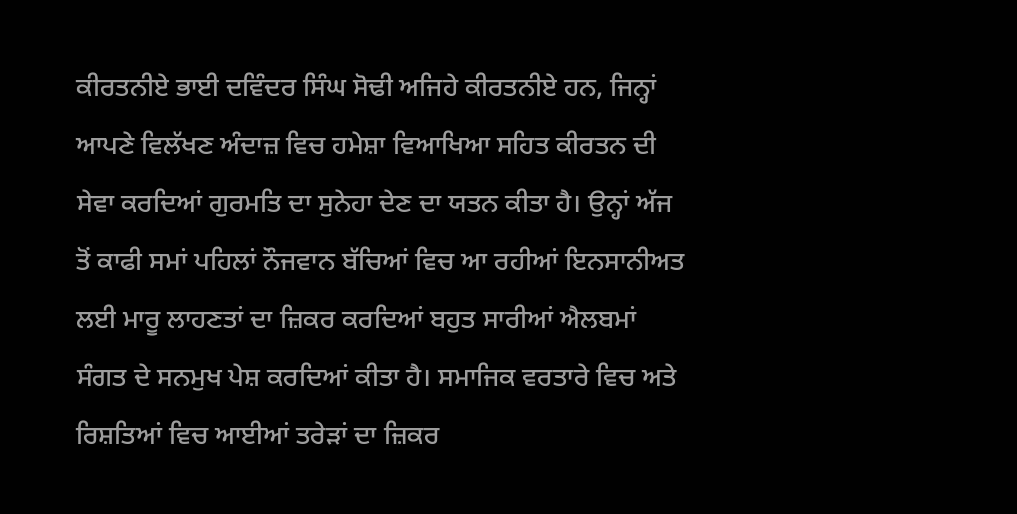ਕੀਰਤਨੀਏ ਭਾਈ ਦਵਿੰਦਰ ਸਿੰਘ ਸੋਢੀ ਅਜਿਹੇ ਕੀਰਤਨੀਏ ਹਨ, ਜਿਨ੍ਹਾਂ ਆਪਣੇ ਵਿਲੱਖਣ ਅੰਦਾਜ਼ ਵਿਚ ਹਮੇਸ਼ਾ ਵਿਆਖਿਆ ਸਹਿਤ ਕੀਰਤਨ ਦੀ ਸੇਵਾ ਕਰਦਿਆਂ ਗੁਰਮਤਿ ਦਾ ਸੁਨੇਹਾ ਦੇਣ ਦਾ ਯਤਨ ਕੀਤਾ ਹੈ। ਉਨ੍ਹਾਂ ਅੱਜ ਤੋਂ ਕਾਫੀ ਸਮਾਂ ਪਹਿਲਾਂ ਨੌਜਵਾਨ ਬੱਚਿਆਂ ਵਿਚ ਆ ਰਹੀਆਂ ਇਨਸਾਨੀਅਤ ਲਈ ਮਾਰੂ ਲਾਹਣਤਾਂ ਦਾ ਜ਼ਿਕਰ ਕਰਦਿਆਂ ਬਹੁਤ ਸਾਰੀਆਂ ਐਲਬਮਾਂ ਸੰਗਤ ਦੇ ਸਨਮੁਖ ਪੇਸ਼ ਕਰਦਿਆਂ ਕੀਤਾ ਹੈ। ਸਮਾਜਿਕ ਵਰਤਾਰੇ ਵਿਚ ਅਤੇ ਰਿਸ਼ਤਿਆਂ ਵਿਚ ਆਈਆਂ ਤਰੇੜਾਂ ਦਾ ਜ਼ਿਕਰ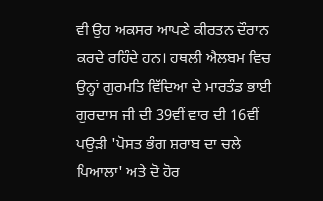ਵੀ ਉਹ ਅਕਸਰ ਆਪਣੇ ਕੀਰਤਨ ਦੌਰਾਨ ਕਰਦੇ ਰਹਿੰਦੇ ਹਨ। ਹਥਲੀ ਐਲਬਮ ਵਿਚ ਉਨ੍ਹਾਂ ਗੁਰਮਤਿ ਵਿੱਦਿਆ ਦੇ ਮਾਰਤੰਡ ਭਾਈ ਗੁਰਦਾਸ ਜੀ ਦੀ 39ਵੀਂ ਵਾਰ ਦੀ 16ਵੀਂ ਪਉੜੀ 'ਪੋਸਤ ਭੰਗ ਸ਼ਰਾਬ ਦਾ ਚਲੇ ਪਿਆਲਾ' ਅਤੇ ਦੋ ਹੋਰ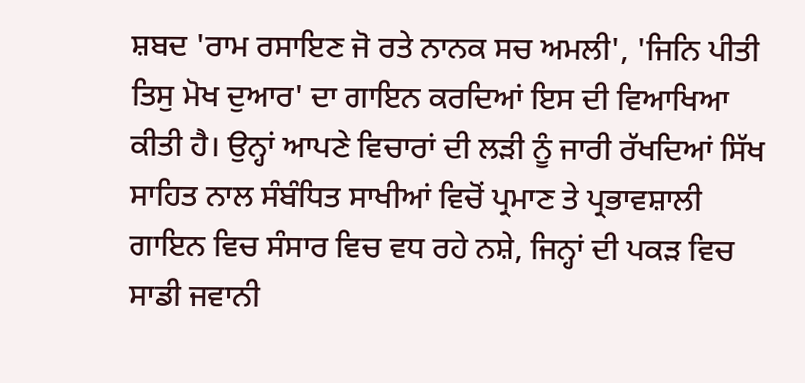ਸ਼ਬਦ 'ਰਾਮ ਰਸਾਇਣ ਜੋ ਰਤੇ ਨਾਨਕ ਸਚ ਅਮਲੀ', 'ਜਿਨਿ ਪੀਤੀ ਤਿਸੁ ਮੋਖ ਦੁਆਰ' ਦਾ ਗਾਇਨ ਕਰਦਿਆਂ ਇਸ ਦੀ ਵਿਆਖਿਆ ਕੀਤੀ ਹੈ। ਉਨ੍ਹਾਂ ਆਪਣੇ ਵਿਚਾਰਾਂ ਦੀ ਲੜੀ ਨੂੰ ਜਾਰੀ ਰੱਖਦਿਆਂ ਸਿੱਖ ਸਾਹਿਤ ਨਾਲ ਸੰਬੰਧਿਤ ਸਾਖੀਆਂ ਵਿਚੋਂ ਪ੍ਰਮਾਣ ਤੇ ਪ੍ਰਭਾਵਸ਼ਾਲੀ ਗਾਇਨ ਵਿਚ ਸੰਸਾਰ ਵਿਚ ਵਧ ਰਹੇ ਨਸ਼ੇ, ਜਿਨ੍ਹਾਂ ਦੀ ਪਕੜ ਵਿਚ ਸਾਡੀ ਜਵਾਨੀ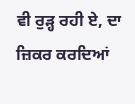ਵੀ ਰੁੜ੍ਹ ਰਹੀ ਏ, ਦਾ ਜ਼ਿਕਰ ਕਰਦਿਆਂ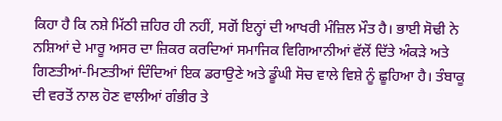ਕਿਹਾ ਹੈ ਕਿ ਨਸ਼ੇ ਮਿੱਠੀ ਜ਼ਹਿਰ ਹੀ ਨਹੀਂ, ਸਗੋਂ ਇਨ੍ਹਾਂ ਦੀ ਆਖਰੀ ਮੰਜ਼ਿਲ ਮੌਤ ਹੈ। ਭਾਈ ਸੋਢੀ ਨੇ ਨਸ਼ਿਆਂ ਦੇ ਮਾਰੂ ਅਸਰ ਦਾ ਜ਼ਿਕਰ ਕਰਦਿਆਂ ਸਮਾਜਿਕ ਵਿਗਿਆਨੀਆਂ ਵੱਲੋਂ ਦਿੱਤੇ ਅੰਕੜੇ ਅਤੇ ਗਿਣਤੀਆਂ-ਮਿਣਤੀਆਂ ਦਿੰਦਿਆਂ ਇਕ ਡਰਾਉਣੇ ਅਤੇ ਡੂੰਘੀ ਸੋਚ ਵਾਲੇ ਵਿਸ਼ੇ ਨੂੰ ਛੂਹਿਆ ਹੈ। ਤੰਬਾਕੂ ਦੀ ਵਰਤੋਂ ਨਾਲ ਹੋਣ ਵਾਲੀਆਂ ਗੰਭੀਰ ਤੇ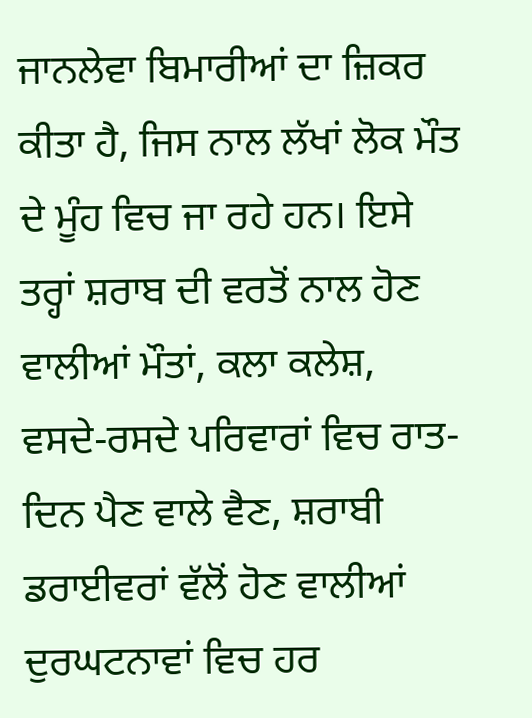ਜਾਨਲੇਵਾ ਬਿਮਾਰੀਆਂ ਦਾ ਜ਼ਿਕਰ ਕੀਤਾ ਹੈ, ਜਿਸ ਨਾਲ ਲੱਖਾਂ ਲੋਕ ਮੌਤ ਦੇ ਮੂੰਹ ਵਿਚ ਜਾ ਰਹੇ ਹਨ। ਇਸੇ ਤਰ੍ਹਾਂ ਸ਼ਰਾਬ ਦੀ ਵਰਤੋਂ ਨਾਲ ਹੋਣ ਵਾਲੀਆਂ ਮੌਤਾਂ, ਕਲਾ ਕਲੇਸ਼, ਵਸਦੇ-ਰਸਦੇ ਪਰਿਵਾਰਾਂ ਵਿਚ ਰਾਤ-ਦਿਨ ਪੈਣ ਵਾਲੇ ਵੈਣ, ਸ਼ਰਾਬੀ ਡਰਾਈਵਰਾਂ ਵੱਲੋਂ ਹੋਣ ਵਾਲੀਆਂ ਦੁਰਘਟਨਾਵਾਂ ਵਿਚ ਹਰ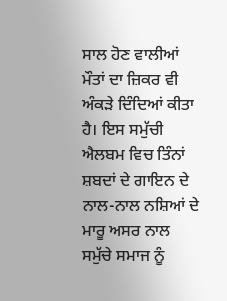ਸਾਲ ਹੋਣ ਵਾਲੀਆਂ ਮੌਤਾਂ ਦਾ ਜ਼ਿਕਰ ਵੀ ਅੰਕੜੇ ਦਿੰਦਿਆਂ ਕੀਤਾ ਹੈ। ਇਸ ਸਮੁੱਚੀ ਐਲਬਮ ਵਿਚ ਤਿੰਨਾਂ ਸ਼ਬਦਾਂ ਦੇ ਗਾਇਨ ਦੇ ਨਾਲ-ਨਾਲ ਨਸ਼ਿਆਂ ਦੇ ਮਾਰੂ ਅਸਰ ਨਾਲ ਸਮੁੱਚੇ ਸਮਾਜ ਨੂੰ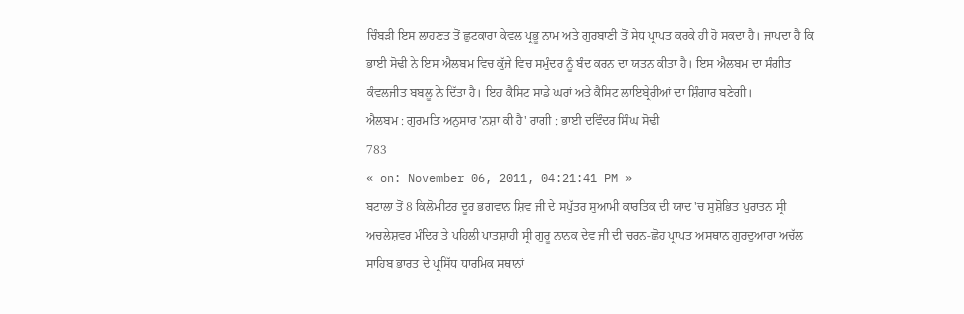ਚਿੰਬੜੀ ਇਸ ਲਾਹਣਤ ਤੋਂ ਛੁਟਕਾਰਾ ਕੇਵਲ ਪ੍ਰਭੂ ਨਾਮ ਅਤੇ ਗੁਰਬਾਣੀ ਤੋਂ ਸੇਧ ਪ੍ਰਾਪਤ ਕਰਕੇ ਹੀ ਹੋ ਸਕਦਾ ਹੈ। ਜਾਪਦਾ ਹੈ ਕਿ ਭਾਈ ਸੋਢੀ ਨੇ ਇਸ ਐਲਬਮ ਵਿਚ ਕੁੱਜੇ ਵਿਚ ਸਮੁੰਦਰ ਨੂੰ ਬੰਦ ਕਰਨ ਦਾ ਯਤਨ ਕੀਤਾ ਹੈ। ਇਸ ਐਲਬਮ ਦਾ ਸੰਗੀਤ ਕੰਵਲਜੀਤ ਬਬਲੂ ਨੇ ਦਿੱਤਾ ਹੈ। ਇਹ ਕੈਸਿਟ ਸਾਡੇ ਘਰਾਂ ਅਤੇ ਕੈਸਿਟ ਲਾਇਬ੍ਰੇਰੀਆਂ ਦਾ ਸ਼ਿੰਗਾਰ ਬਣੇਗੀ।
ਐਲਬਮ : ਗੁਰਮਤਿ ਅਨੁਸਾਰ 'ਨਸ਼ਾ ਕੀ ਹੈ' ਰਾਗੀ : ਭਾਈ ਦਵਿੰਦਰ ਸਿੰਘ ਸੋਢੀ
783
« on: November 06, 2011, 04:21:41 PM »
ਬਟਾਲਾ ਤੋਂ 8 ਕਿਲੋਮੀਟਰ ਦੂਰ ਭਗਵਾਨ ਸ਼ਿਵ ਜੀ ਦੇ ਸਪੁੱਤਰ ਸੁਆਮੀ ਕਾਰਤਿਕ ਦੀ ਯਾਦ 'ਚ ਸੁਸ਼ੋਭਿਤ ਪੁਰਾਤਨ ਸ੍ਰੀ ਅਚਲੇਸ਼ਵਰ ਮੰਦਿਰ ਤੇ ਪਹਿਲੀ ਪਾਤਸ਼ਾਹੀ ਸ੍ਰੀ ਗੁਰੂ ਨਾਨਕ ਦੇਵ ਜੀ ਦੀ ਚਰਨ-ਛੋਹ ਪ੍ਰਾਪਤ ਅਸਥਾਨ ਗੁਰਦੁਆਰਾ ਅਚੱਲ ਸਾਹਿਬ ਭਾਰਤ ਦੇ ਪ੍ਰਸਿੱਧ ਧਾਰਮਿਕ ਸਥਾਨਾਂ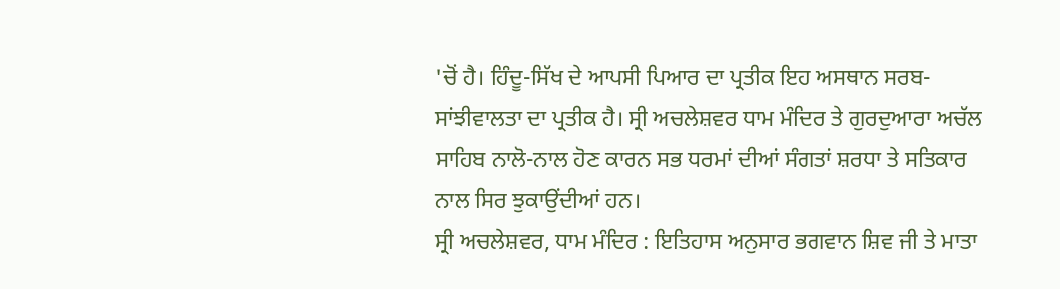'ਚੋਂ ਹੈ। ਹਿੰਦੂ-ਸਿੱਖ ਦੇ ਆਪਸੀ ਪਿਆਰ ਦਾ ਪ੍ਰਤੀਕ ਇਹ ਅਸਥਾਨ ਸਰਬ-ਸਾਂਝੀਵਾਲਤਾ ਦਾ ਪ੍ਰਤੀਕ ਹੈ। ਸ੍ਰੀ ਅਚਲੇਸ਼ਵਰ ਧਾਮ ਮੰਦਿਰ ਤੇ ਗੁਰਦੁਆਰਾ ਅਚੱਲ ਸਾਹਿਬ ਨਾਲੋ-ਨਾਲ ਹੋਣ ਕਾਰਨ ਸਭ ਧਰਮਾਂ ਦੀਆਂ ਸੰਗਤਾਂ ਸ਼ਰਧਾ ਤੇ ਸਤਿਕਾਰ ਨਾਲ ਸਿਰ ਝੁਕਾਉਂਦੀਆਂ ਹਨ।
ਸ੍ਰੀ ਅਚਲੇਸ਼ਵਰ, ਧਾਮ ਮੰਦਿਰ : ਇਤਿਹਾਸ ਅਨੁਸਾਰ ਭਗਵਾਨ ਸ਼ਿਵ ਜੀ ਤੇ ਮਾਤਾ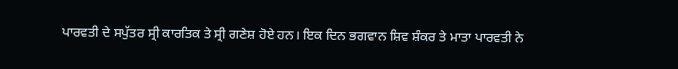ਪਾਰਵਤੀ ਦੇ ਸਪੁੱਤਰ ਸ੍ਰੀ ਕਾਰਤਿਕ ਤੇ ਸ੍ਰੀ ਗਣੇਸ਼ ਹੋਏ ਹਨ। ਇਕ ਦਿਨ ਭਗਵਾਨ ਸ਼ਿਵ ਸ਼ੰਕਰ ਤੇ ਮਾਤਾ ਪਾਰਵਤੀ ਨੇ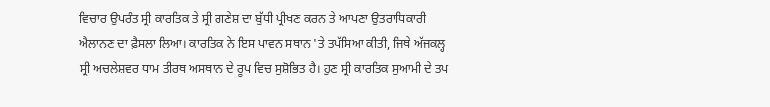ਵਿਚਾਰ ਉਪਰੰਤ ਸ੍ਰੀ ਕਾਰਤਿਕ ਤੇ ਸ੍ਰੀ ਗਣੇਸ਼ ਦਾ ਬੁੱਧੀ ਪ੍ਰੀਖਣ ਕਰਨ ਤੇ ਆਪਣਾ ਉਤਰਾਧਿਕਾਰੀ ਐਲਾਨਣ ਦਾ ਫ਼ੈਸਲਾ ਲਿਆ। ਕਾਰਤਿਕ ਨੇ ਇਸ ਪਾਵਨ ਸਥਾਨ 'ਤੇ ਤਪੱਸਿਆ ਕੀਤੀ, ਜਿਥੇ ਅੱਜਕਲ੍ਹ ਸ੍ਰੀ ਅਚਲੇਸ਼ਵਰ ਧਾਮ ਤੀਰਥ ਅਸਥਾਨ ਦੇ ਰੂਪ ਵਿਚ ਸੁਸ਼ੋਭਿਤ ਹੈ। ਹੁਣ ਸ੍ਰੀ ਕਾਰਤਿਕ ਸੁਆਮੀ ਦੇ ਤਪ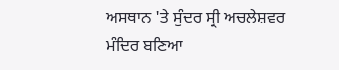ਅਸਥਾਨ 'ਤੇ ਸੁੰਦਰ ਸ੍ਰੀ ਅਚਲੇਸ਼ਵਰ ਮੰਦਿਰ ਬਣਿਆ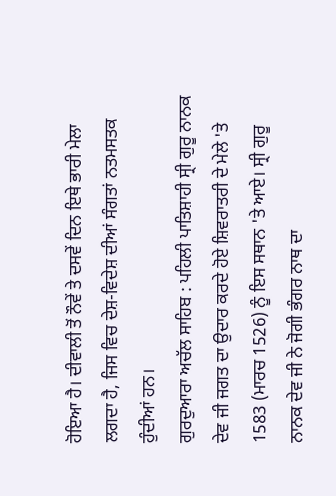ਹੋਇਆ ਹੈ। ਦੀਵਾਲੀ ਤੋਂ ਨੌਵੇਂ ਤੇ ਦਸਵੇਂ ਦਿਨ ਇਥੇ ਭਾਰੀ ਮੇਲਾ ਲਗਦਾ ਹੈ, ਜਿਸ ਵਿਚ ਦੇਸ਼-ਵਿਦੇਸ਼ ਦੀਆਂ ਸੰਗਤਾਂ ਨਤਮਸਤਕ ਹੁੰਦੀਆਂ ਹਨ।
ਗੁਰਦੁਆਰਾ ਅਚੱਲ ਸਾਹਿਬ : ਪਹਿਲੀ ਪਾਤਿਸ਼ਾਹੀ ਸ੍ਰੀ ਗੁਰੂ ਨਾਨਕ ਦੇਵ ਜੀ ਜਗਤ ਦਾ ਉਦਾਰ ਕਰਦੇ ਹੋਏ ਸ਼ਿਵਰਾਤਰੀ ਦੇ ਮੇਲੇ 'ਤੇ 1583 (ਮਾਰਚ 1526) ਨੂੰ ਇਸ ਸਥਾਨ 'ਤੇ ਆਏ। ਸ੍ਰੀ ਗੁਰੂ ਨਾਨਕ ਦੇਵ ਜੀ ਨੇ ਜੋਗੀ ਭੰਗਰ ਨਾਥ ਦਾ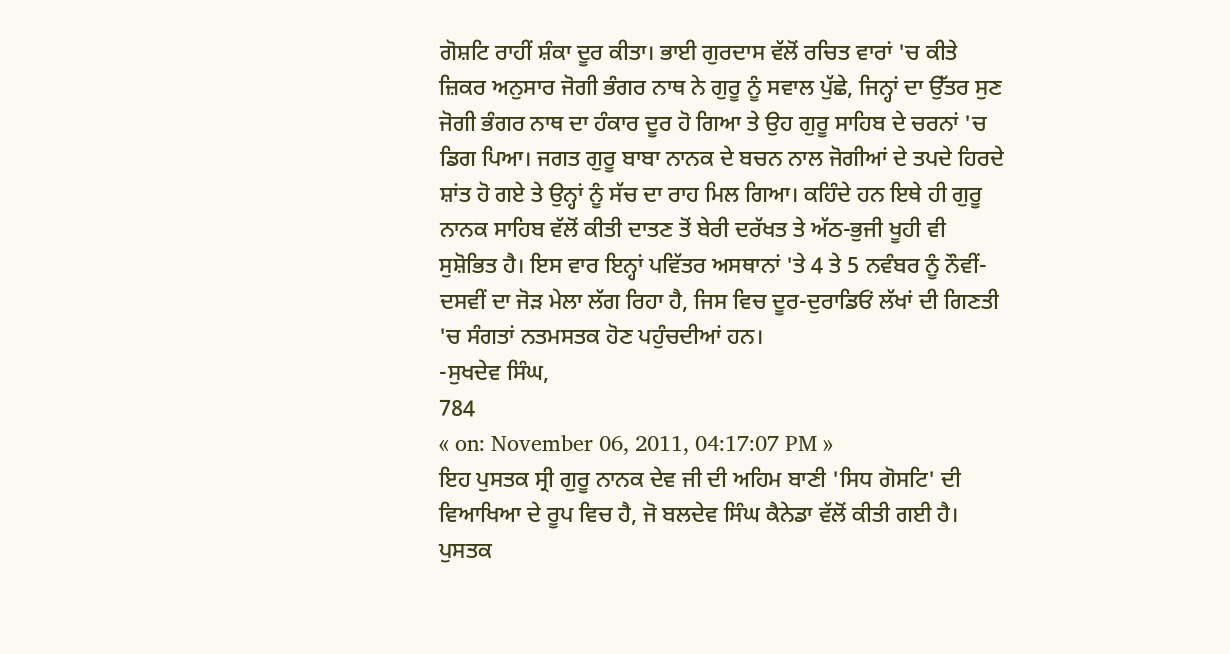ਗੋਸ਼ਟਿ ਰਾਹੀਂ ਸ਼ੰਕਾ ਦੂਰ ਕੀਤਾ। ਭਾਈ ਗੁਰਦਾਸ ਵੱਲੋਂ ਰਚਿਤ ਵਾਰਾਂ 'ਚ ਕੀਤੇ ਜ਼ਿਕਰ ਅਨੁਸਾਰ ਜੋਗੀ ਭੰਗਰ ਨਾਥ ਨੇ ਗੁਰੂ ਨੂੰ ਸਵਾਲ ਪੁੱਛੇ, ਜਿਨ੍ਹਾਂ ਦਾ ਉੱਤਰ ਸੁਣ ਜੋਗੀ ਭੰਗਰ ਨਾਥ ਦਾ ਹੰਕਾਰ ਦੂਰ ਹੋ ਗਿਆ ਤੇ ਉਹ ਗੁਰੂ ਸਾਹਿਬ ਦੇ ਚਰਨਾਂ 'ਚ ਡਿਗ ਪਿਆ। ਜਗਤ ਗੁਰੂ ਬਾਬਾ ਨਾਨਕ ਦੇ ਬਚਨ ਨਾਲ ਜੋਗੀਆਂ ਦੇ ਤਪਦੇ ਹਿਰਦੇ ਸ਼ਾਂਤ ਹੋ ਗਏ ਤੇ ਉਨ੍ਹਾਂ ਨੂੰ ਸੱਚ ਦਾ ਰਾਹ ਮਿਲ ਗਿਆ। ਕਹਿੰਦੇ ਹਨ ਇਥੇ ਹੀ ਗੁਰੂ ਨਾਨਕ ਸਾਹਿਬ ਵੱਲੋਂ ਕੀਤੀ ਦਾਤਣ ਤੋਂ ਬੇਰੀ ਦਰੱਖਤ ਤੇ ਅੱਠ-ਭੁਜੀ ਖੂਹੀ ਵੀ ਸੁਸ਼ੋਭਿਤ ਹੈ। ਇਸ ਵਾਰ ਇਨ੍ਹਾਂ ਪਵਿੱਤਰ ਅਸਥਾਨਾਂ 'ਤੇ 4 ਤੇ 5 ਨਵੰਬਰ ਨੂੰ ਨੌਵੀਂ-ਦਸਵੀਂ ਦਾ ਜੋੜ ਮੇਲਾ ਲੱਗ ਰਿਹਾ ਹੈ, ਜਿਸ ਵਿਚ ਦੂਰ-ਦੁਰਾਡਿਓਂ ਲੱਖਾਂ ਦੀ ਗਿਣਤੀ 'ਚ ਸੰਗਤਾਂ ਨਤਮਸਤਕ ਹੋਣ ਪਹੁੰਚਦੀਆਂ ਹਨ।
-ਸੁਖਦੇਵ ਸਿੰਘ,
784
« on: November 06, 2011, 04:17:07 PM »
ਇਹ ਪੁਸਤਕ ਸ੍ਰੀ ਗੁਰੂ ਨਾਨਕ ਦੇਵ ਜੀ ਦੀ ਅਹਿਮ ਬਾਣੀ 'ਸਿਧ ਗੋਸਟਿ' ਦੀ ਵਿਆਖਿਆ ਦੇ ਰੂਪ ਵਿਚ ਹੈ, ਜੋ ਬਲਦੇਵ ਸਿੰਘ ਕੈਨੇਡਾ ਵੱਲੋਂ ਕੀਤੀ ਗਈ ਹੈ। ਪੁਸਤਕ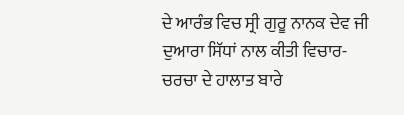ਦੇ ਆਰੰਭ ਵਿਚ ਸ੍ਰੀ ਗੁਰੂ ਨਾਨਕ ਦੇਵ ਜੀ ਦੁਆਰਾ ਸਿੱਧਾਂ ਨਾਲ ਕੀਤੀ ਵਿਚਾਰ-ਚਰਚਾ ਦੇ ਹਾਲਾਤ ਬਾਰੇ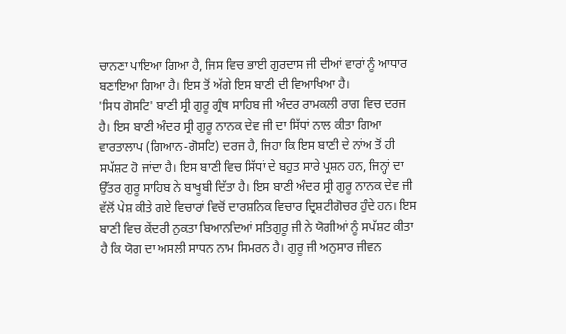ਚਾਨਣਾ ਪਾਇਆ ਗਿਆ ਹੈ, ਜਿਸ ਵਿਚ ਭਾਈ ਗੁਰਦਾਸ ਜੀ ਦੀਆਂ ਵਾਰਾਂ ਨੂੰ ਆਧਾਰ ਬਣਾਇਆ ਗਿਆ ਹੈ। ਇਸ ਤੋਂ ਅੱਗੇ ਇਸ ਬਾਣੀ ਦੀ ਵਿਆਖਿਆ ਹੈ।
'ਸਿਧ ਗੋਸਟਿ' ਬਾਣੀ ਸ੍ਰੀ ਗੁਰੂ ਗ੍ਰੰਥ ਸਾਹਿਬ ਜੀ ਅੰਦਰ ਰਾਮਕਲੀ ਰਾਗ ਵਿਚ ਦਰਜ ਹੈ। ਇਸ ਬਾਣੀ ਅੰਦਰ ਸ੍ਰੀ ਗੁਰੂ ਨਾਨਕ ਦੇਵ ਜੀ ਦਾ ਸਿੱਧਾਂ ਨਾਲ ਕੀਤਾ ਗਿਆ ਵਾਰਤਾਲਾਪ (ਗਿਆਨ-ਗੋਸਟਿ) ਦਰਜ ਹੈ, ਜਿਹਾ ਕਿ ਇਸ ਬਾਣੀ ਦੇ ਨਾਂਅ ਤੋਂ ਹੀ ਸਪੱਸ਼ਟ ਹੋ ਜਾਂਦਾ ਹੈ। ਇਸ ਬਾਣੀ ਵਿਚ ਸਿੱਧਾਂ ਦੇ ਬਹੁਤ ਸਾਰੇ ਪ੍ਰਸ਼ਨ ਹਨ, ਜਿਨ੍ਹਾਂ ਦਾ ਉੱਤਰ ਗੁਰੂ ਸਾਹਿਬ ਨੇ ਬਾਖੂਬੀ ਦਿੱਤਾ ਹੈ। ਇਸ ਬਾਣੀ ਅੰਦਰ ਸ੍ਰੀ ਗੁਰੂ ਨਾਨਕ ਦੇਵ ਜੀ ਵੱਲੋਂ ਪੇਸ਼ ਕੀਤੇ ਗਏ ਵਿਚਾਰਾਂ ਵਿਚੋਂ ਦਾਰਸ਼ਨਿਕ ਵਿਚਾਰ ਦ੍ਰਿਸ਼ਟੀਗੋਚਰ ਹੁੰਦੇ ਹਨ। ਇਸ ਬਾਣੀ ਵਿਚ ਕੇਂਦਰੀ ਨੁਕਤਾ ਬਿਆਨਦਿਆਂ ਸਤਿਗੁਰੂ ਜੀ ਨੇ ਯੋਗੀਆਂ ਨੂੰ ਸਪੱਸ਼ਟ ਕੀਤਾ ਹੈ ਕਿ ਯੋਗ ਦਾ ਅਸਲੀ ਸਾਧਨ ਨਾਮ ਸਿਮਰਨ ਹੈ। ਗੁਰੂ ਜੀ ਅਨੁਸਾਰ ਜੀਵਨ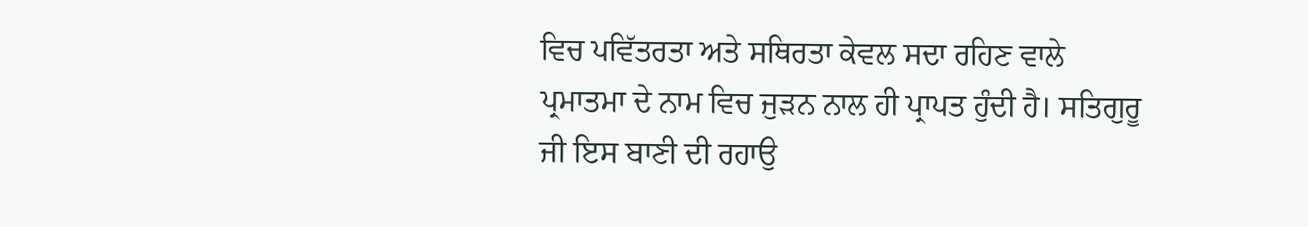ਵਿਚ ਪਵਿੱਤਰਤਾ ਅਤੇ ਸਥਿਰਤਾ ਕੇਵਲ ਸਦਾ ਰਹਿਣ ਵਾਲੇ ਪ੍ਰਮਾਤਮਾ ਦੇ ਨਾਮ ਵਿਚ ਜੁੜਨ ਨਾਲ ਹੀ ਪ੍ਰਾਪਤ ਹੁੰਦੀ ਹੈ। ਸਤਿਗੁਰੂ ਜੀ ਇਸ ਬਾਣੀ ਦੀ ਰਹਾਉ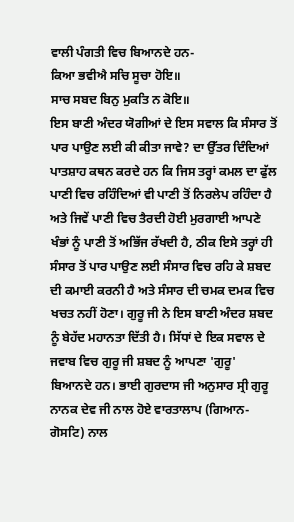ਵਾਲੀ ਪੰਗਤੀ ਵਿਚ ਬਿਆਨਦੇ ਹਨ-
ਕਿਆ ਭਵੀਐ ਸਚਿ ਸੂਚਾ ਹੋਇ॥
ਸਾਚ ਸਬਦ ਬਿਨੁ ਮੁਕਤਿ ਨ ਕੋਇ॥
ਇਸ ਬਾਣੀ ਅੰਦਰ ਯੋਗੀਆਂ ਦੇ ਇਸ ਸਵਾਲ ਕਿ ਸੰਸਾਰ ਤੋਂ ਪਾਰ ਪਾਉਣ ਲਈ ਕੀ ਕੀਤਾ ਜਾਵੇ? ਦਾ ਉੱਤਰ ਦਿੰਦਿਆਂ ਪਾਤਸ਼ਾਹ ਕਥਨ ਕਰਦੇ ਹਨ ਕਿ ਜਿਸ ਤਰ੍ਹਾਂ ਕਮਲ ਦਾ ਫੁੱਲ ਪਾਣੀ ਵਿਚ ਰਹਿੰਦਿਆਂ ਵੀ ਪਾਣੀ ਤੋਂ ਨਿਰਲੇਪ ਰਹਿੰਦਾ ਹੈ ਅਤੇ ਜਿਵੇਂ ਪਾਣੀ ਵਿਚ ਤੈਰਦੀ ਹੋਈ ਮੁਰਗਾਈ ਆਪਣੇ ਖੰਭਾਂ ਨੂੰ ਪਾਣੀ ਤੋਂ ਅਭਿੱਜ ਰੱਖਦੀ ਹੈ, ਠੀਕ ਇਸੇ ਤਰ੍ਹਾਂ ਹੀ ਸੰਸਾਰ ਤੋਂ ਪਾਰ ਪਾਉਣ ਲਈ ਸੰਸਾਰ ਵਿਚ ਰਹਿ ਕੇ ਸ਼ਬਦ ਦੀ ਕਮਾਈ ਕਰਨੀ ਹੈ ਅਤੇ ਸੰਸਾਰ ਦੀ ਚਮਕ ਦਮਕ ਵਿਚ ਖਚਤ ਨਹੀਂ ਹੋਣਾ। ਗੁਰੂ ਜੀ ਨੇ ਇਸ ਬਾਣੀ ਅੰਦਰ ਸ਼ਬਦ ਨੂੰ ਬੇਹੱਦ ਮਹਾਨਤਾ ਦਿੱਤੀ ਹੈ। ਸਿੱਧਾਂ ਦੇ ਇਕ ਸਵਾਲ ਦੇ ਜਵਾਬ ਵਿਚ ਗੁਰੂ ਜੀ ਸ਼ਬਦ ਨੂੰ ਆਪਣਾ 'ਗੁਰੂ' ਬਿਆਨਦੇ ਹਨ। ਭਾਈ ਗੁਰਦਾਸ ਜੀ ਅਨੁਸਾਰ ਸ੍ਰੀ ਗੁਰੂ ਨਾਨਕ ਦੇਵ ਜੀ ਨਾਲ ਹੋਏ ਵਾਰਤਾਲਾਪ (ਗਿਆਨ-ਗੋਸਟਿ) ਨਾਲ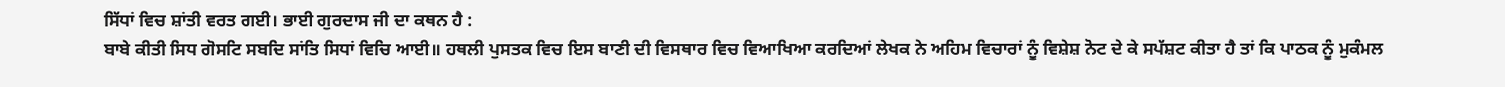ਸਿੱਧਾਂ ਵਿਚ ਸ਼ਾਂਤੀ ਵਰਤ ਗਈ। ਭਾਈ ਗੁਰਦਾਸ ਜੀ ਦਾ ਕਥਨ ਹੈ :
ਬਾਬੇ ਕੀਤੀ ਸਿਧ ਗੋਸਟਿ ਸਬਦਿ ਸਾਂਤਿ ਸਿਧਾਂ ਵਿਚਿ ਆਈ॥ ਹਥਲੀ ਪੁਸਤਕ ਵਿਚ ਇਸ ਬਾਣੀ ਦੀ ਵਿਸਥਾਰ ਵਿਚ ਵਿਆਖਿਆ ਕਰਦਿਆਂ ਲੇਖਕ ਨੇ ਅਹਿਮ ਵਿਚਾਰਾਂ ਨੂੰ ਵਿਸ਼ੇਸ਼ ਨੋਟ ਦੇ ਕੇ ਸਪੱਸ਼ਟ ਕੀਤਾ ਹੈ ਤਾਂ ਕਿ ਪਾਠਕ ਨੂੰ ਮੁਕੰਮਲ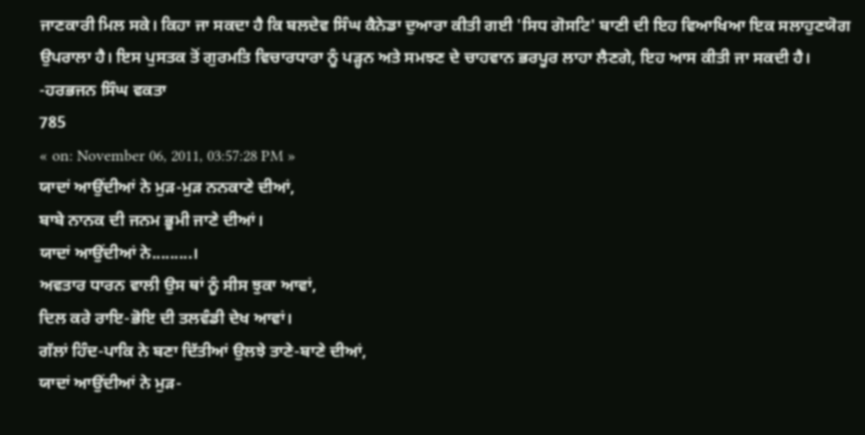ਜਾਣਕਾਰੀ ਮਿਲ ਸਕੇ। ਕਿਹਾ ਜਾ ਸਕਦਾ ਹੈ ਕਿ ਬਲਦੇਵ ਸਿੰਘ ਕੈਨੇਡਾ ਦੁਆਰਾ ਕੀਤੀ ਗਈ 'ਸਿਧ ਗੋਸਟਿ' ਬਾਣੀ ਦੀ ਇਹ ਵਿਆਖਿਆ ਇਕ ਸਲਾਹੁਣਯੋਗ ਉਪਰਾਲਾ ਹੈ। ਇਸ ਪੁਸਤਕ ਤੋਂ ਗੁਰਮਤਿ ਵਿਚਾਰਧਾਰਾ ਨੂੰ ਪੜ੍ਹਨ ਅਤੇ ਸਮਝਣ ਦੇ ਚਾਹਵਾਨ ਭਰਪੂਰ ਲਾਹਾ ਲੈਣਗੇ, ਇਹ ਆਸ ਕੀਤੀ ਜਾ ਸਕਦੀ ਹੈ।
-ਹਰਭਜਨ ਸਿੰਘ ਵਕਤਾ
785
« on: November 06, 2011, 03:57:28 PM »
ਯਾਦਾਂ ਆਉਂਦੀਆਂ ਨੇ ਮੁੜ-ਮੁੜ ਨਨਕਾਣੇ ਦੀਆਂ,
ਬਾਬੇ ਨਾਨਕ ਦੀ ਜਨਮ ਭੂਮੀ ਜਾਣੇ ਦੀਆਂ।
ਯਾਦਾਂ ਆਉਂਦੀਆਂ ਨੇ.........।
ਅਵਤਾਰ ਧਾਰਨ ਵਾਲੀ ਉਸ ਥਾਂ ਨੂੰ ਸੀਸ ਝੁਕਾ ਆਵਾਂ,
ਦਿਲ ਕਰੇ ਰਾਇ-ਭੋਇ ਦੀ ਤਲਵੰਡੀ ਦੇਖ ਆਵਾਂ।
ਗੱਲਾਂ ਹਿੰਦ-ਪਾਕਿ ਨੇ ਬਣਾ ਦਿੱਤੀਆਂ ਉਲਝੇ ਤਾਣੇ-ਬਾਣੇ ਦੀਆਂ,
ਯਾਦਾਂ ਆਉਂਦੀਆਂ ਨੇ ਮੁੜ-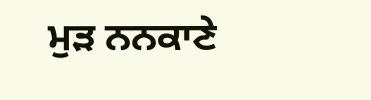ਮੁੜ ਨਨਕਾਣੇ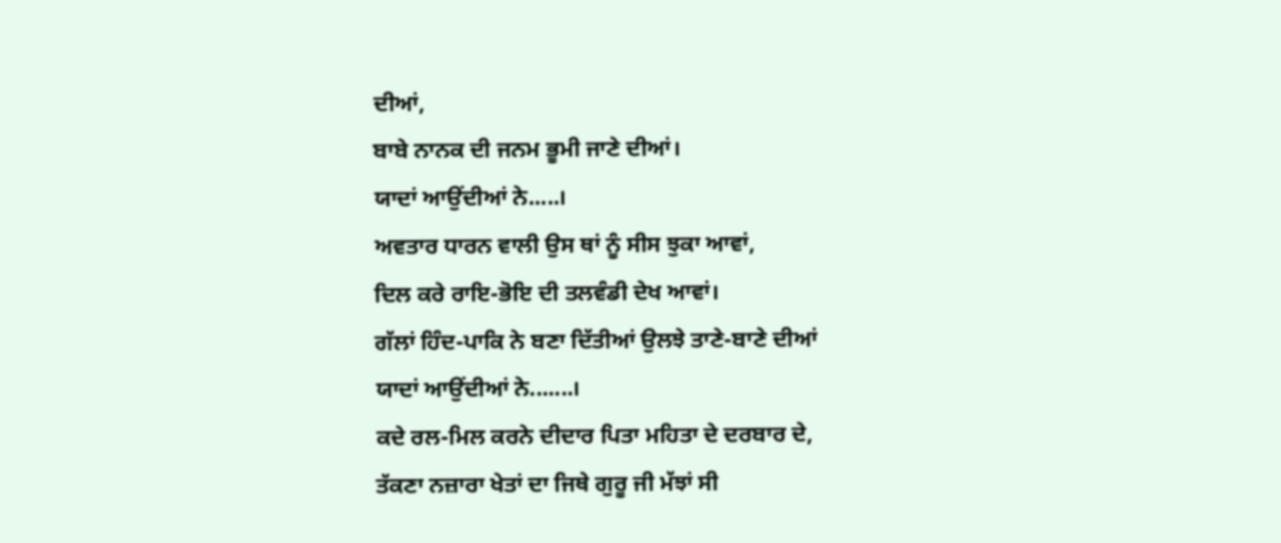ਦੀਆਂ,
ਬਾਬੇ ਨਾਨਕ ਦੀ ਜਨਮ ਭੂਮੀ ਜਾਣੇ ਦੀਆਂ।
ਯਾਦਾਂ ਆਉਂਦੀਆਂ ਨੇ.....।
ਅਵਤਾਰ ਧਾਰਨ ਵਾਲੀ ਉਸ ਥਾਂ ਨੂੰ ਸੀਸ ਝੁਕਾ ਆਵਾਂ,
ਦਿਲ ਕਰੇ ਰਾਇ-ਭੋਇ ਦੀ ਤਲਵੰਡੀ ਦੇਖ ਆਵਾਂ।
ਗੱਲਾਂ ਹਿੰਦ-ਪਾਕਿ ਨੇ ਬਣਾ ਦਿੱਤੀਆਂ ਉਲਝੇ ਤਾਣੇ-ਬਾਣੇ ਦੀਆਂ
ਯਾਦਾਂ ਆਉਂਦੀਆਂ ਨੇ.......।
ਕਦੇ ਰਲ-ਮਿਲ ਕਰਨੇ ਦੀਦਾਰ ਪਿਤਾ ਮਹਿਤਾ ਦੇ ਦਰਬਾਰ ਦੇ,
ਤੱਕਣਾ ਨਜ਼ਾਰਾ ਖੇਤਾਂ ਦਾ ਜਿਥੇ ਗੁਰੂ ਜੀ ਮੱਝਾਂ ਸੀ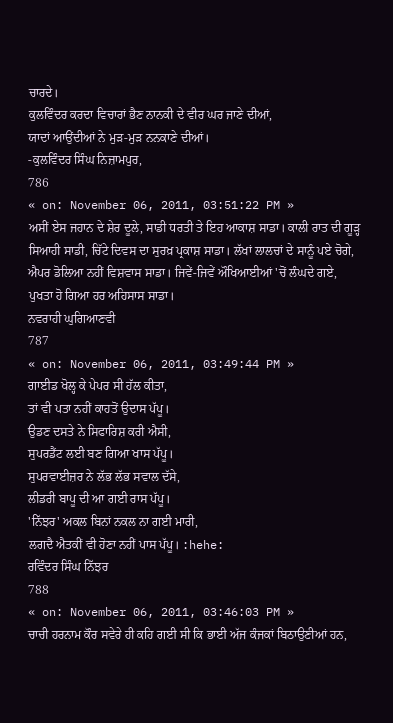ਚਾਰਦੇ।
ਕੁਲਵਿੰਦਰ ਕਰਦਾ ਵਿਚਾਰਾਂ ਭੈਣ ਨਾਨਕੀ ਦੇ ਵੀਰ ਘਰ ਜਾਣੇ ਦੀਆਂ,
ਯਾਦਾਂ ਆਉਂਦੀਆਂ ਨੇ ਮੁੜ-ਮੁੜ ਨਨਕਾਣੇ ਦੀਆਂ।
-ਕੁਲਵਿੰਦਰ ਸਿੰਘ ਨਿਜ਼ਾਮਪੁਰ,
786
« on: November 06, 2011, 03:51:22 PM »
ਅਸੀਂ ਏਸ ਜਹਾਨ ਦੇ ਸ਼ੇਰ ਦੂਲੇ, ਸਾਡੀ ਧਰਤੀ ਤੇ ਇਹ ਆਕਾਸ਼ ਸਾਡਾ। ਕਾਲੀ ਰਾਤ ਦੀ ਗੂੜ੍ਹ ਸਿਆਹੀ ਸਾਡੀ, ਚਿੱਟੇ ਦਿਵਸ ਦਾ ਸੁਰਖ਼ ਪ੍ਰਕਾਸ਼ ਸਾਡਾ। ਲੱਖਾਂ ਲਾਲਚਾਂ ਦੇ ਸਾਨੂੰ ਪਏ ਚੋਗੇ, ਐਪਰ ਡੋਲਿਆ ਨਹੀਂ ਵਿਸ਼ਵਾਸ ਸਾਡਾ। ਜਿਵੇਂ-ਜਿਵੇਂ ਔਖਿਆਈਆਂ 'ਚੋਂ ਲੰਘਦੇ ਗਏ, ਪੁਖਤਾ ਹੋ ਗਿਆ ਹਰ ਅਹਿਸਾਸ ਸਾਡਾ।
ਨਵਰਾਹੀ ਘੁਗਿਆਣਵੀ
787
« on: November 06, 2011, 03:49:44 PM »
ਗਾਈਡ ਖੋਲ੍ਹ ਕੇ ਪੇਪਰ ਸੀ ਹੱਲ ਕੀਤਾ,
ਤਾਂ ਵੀ ਪਤਾ ਨਹੀਂ ਕਾਹਤੋਂ ਉਦਾਸ ਪੱਪੂ।
ਉਡਣ ਦਸਤੇ ਨੇ ਸਿਫਾਰਿਸ਼ ਕਰੀ ਐਸੀ,
ਸੁਪਰਡੈਂਟ ਲਈ ਬਣ ਗਿਆ ਖਾਸ ਪੱਪੂ।
ਸੁਪਰਵਾਈਜ਼ਰ ਨੇ ਲੱਭ ਲੱਭ ਸਵਾਲ ਦੱਸੇ,
ਲੀਡਰੀ ਬਾਪੂ ਦੀ ਆ ਗਈ ਰਾਸ ਪੱਪੂ।
'ਨਿੱਝਰ' ਅਕਲ ਬਿਨਾਂ ਨਕਲ ਨਾ ਗਈ ਮਾਰੀ,
ਲਗਦੈ ਐਤਕੀਂ ਵੀ ਹੋਣਾ ਨਹੀਂ ਪਾਸ ਪੱਪੂ। :hehe:
ਰਵਿੰਦਰ ਸਿੰਘ ਨਿੱਝਰ
788
« on: November 06, 2011, 03:46:03 PM »
ਚਾਚੀ ਹਰਨਾਮ ਕੌਰ ਸਵੇਰੇ ਹੀ ਕਹਿ ਗਈ ਸੀ ਕਿ ਭਾਈ ਅੱਜ ਕੰਜਕਾਂ ਬਿਠਾਉਣੀਆਂ ਹਨ,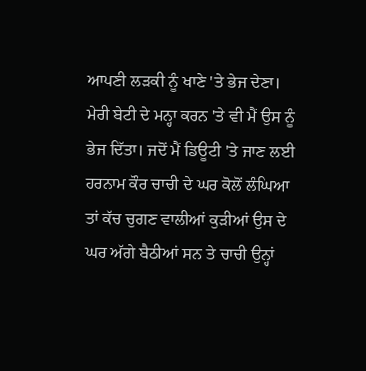ਆਪਣੀ ਲੜਕੀ ਨੂੰ ਖਾਣੇ 'ਤੇ ਭੇਜ ਦੇਣਾ। ਮੇਰੀ ਬੇਟੀ ਦੇ ਮਨ੍ਹਾ ਕਰਨ 'ਤੇ ਵੀ ਮੈਂ ਉਸ ਨੂੰ ਭੇਜ ਦਿੱਤਾ। ਜਦੋਂ ਮੈਂ ਡਿਊਟੀ 'ਤੇ ਜਾਣ ਲਈ ਹਰਨਾਮ ਕੌਰ ਚਾਚੀ ਦੇ ਘਰ ਕੋਲੋਂ ਲੰਘਿਆ ਤਾਂ ਕੱਚ ਚੁਗਣ ਵਾਲੀਆਂ ਕੁੜੀਆਂ ਉਸ ਦੇ ਘਰ ਅੱਗੇ ਬੈਠੀਆਂ ਸਨ ਤੇ ਚਾਚੀ ਉਨ੍ਹਾਂ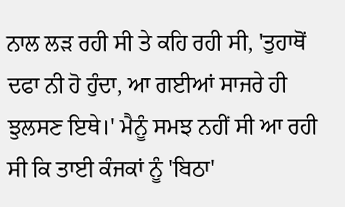ਨਾਲ ਲੜ ਰਹੀ ਸੀ ਤੇ ਕਹਿ ਰਹੀ ਸੀ, 'ਤੁਹਾਥੋਂ ਦਫਾ ਨੀ ਹੋ ਹੁੰਦਾ, ਆ ਗਈਆਂ ਸਾਜਰੇ ਹੀ ਝੁਲਸਣ ਇਥੇ।' ਮੈਨੂੰ ਸਮਝ ਨਹੀਂ ਸੀ ਆ ਰਹੀ ਸੀ ਕਿ ਤਾਈ ਕੰਜਕਾਂ ਨੂੰ 'ਬਿਠਾ'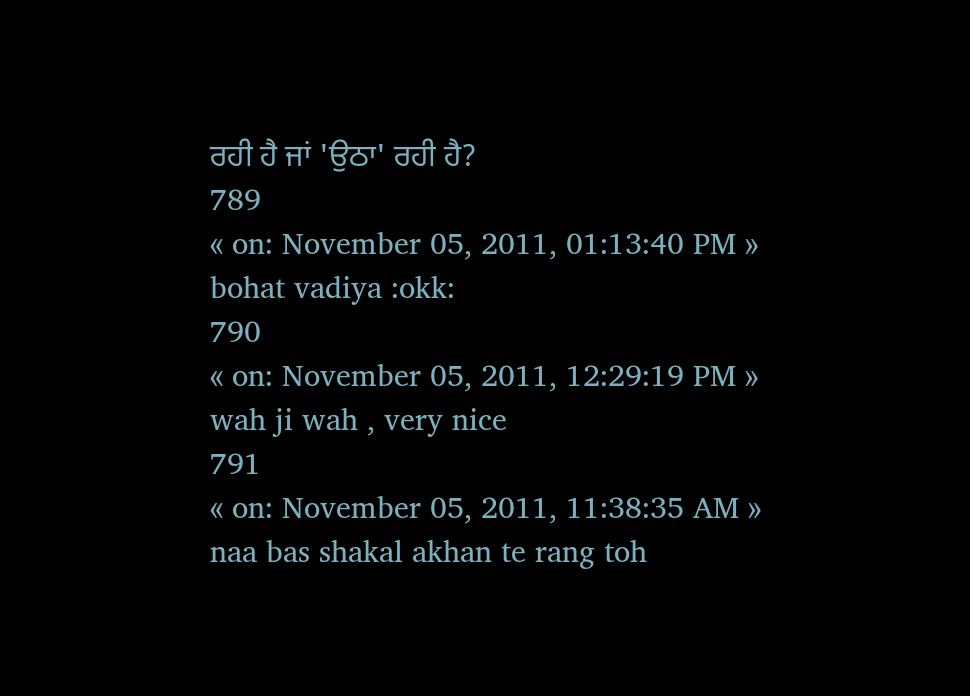ਰਹੀ ਹੈ ਜਾਂ 'ਉਠਾ' ਰਹੀ ਹੈ?
789
« on: November 05, 2011, 01:13:40 PM »
bohat vadiya :okk:
790
« on: November 05, 2011, 12:29:19 PM »
wah ji wah , very nice
791
« on: November 05, 2011, 11:38:35 AM »
naa bas shakal akhan te rang toh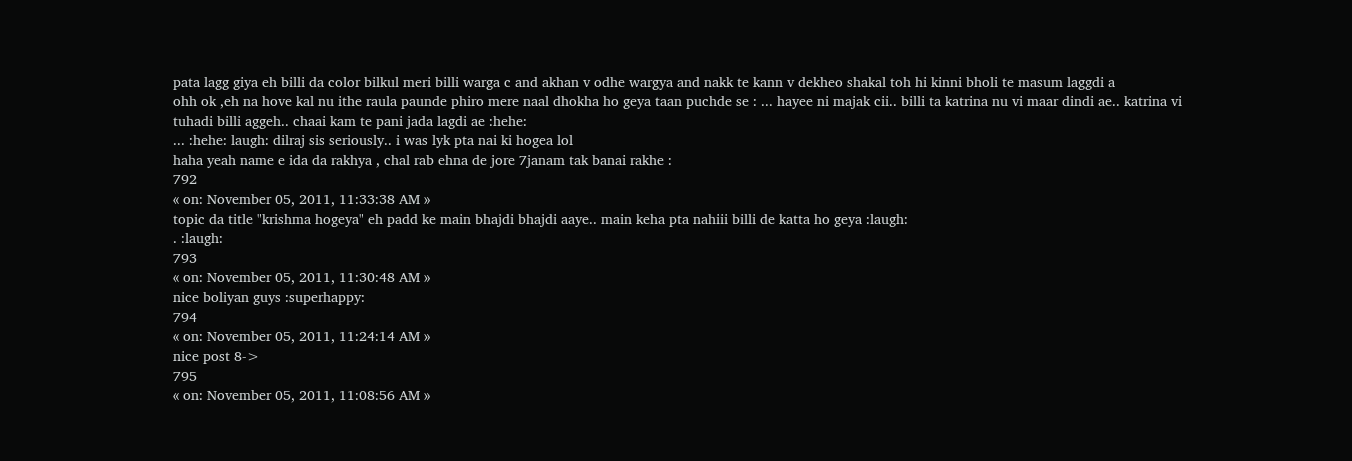pata lagg giya eh billi da color bilkul meri billi warga c and akhan v odhe wargya and nakk te kann v dekheo shakal toh hi kinni bholi te masum laggdi a
ohh ok ,eh na hove kal nu ithe raula paunde phiro mere naal dhokha ho geya taan puchde se : ... hayee ni majak cii.. billi ta katrina nu vi maar dindi ae.. katrina vi tuhadi billi aggeh.. chaai kam te pani jada lagdi ae :hehe:
... :hehe: laugh: dilraj sis seriously.. i was lyk pta nai ki hogea lol
haha yeah name e ida da rakhya , chal rab ehna de jore 7janam tak banai rakhe :
792
« on: November 05, 2011, 11:33:38 AM »
topic da title "krishma hogeya" eh padd ke main bhajdi bhajdi aaye.. main keha pta nahiii billi de katta ho geya :laugh:
. :laugh:
793
« on: November 05, 2011, 11:30:48 AM »
nice boliyan guys :superhappy:
794
« on: November 05, 2011, 11:24:14 AM »
nice post 8->
795
« on: November 05, 2011, 11:08:56 AM »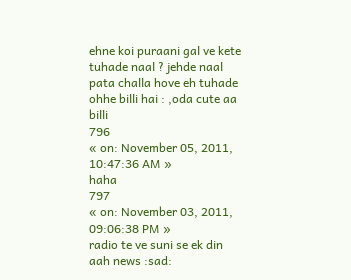ehne koi puraani gal ve kete tuhade naal ? jehde naal pata challa hove eh tuhade ohhe billi hai : ,oda cute aa billi
796
« on: November 05, 2011, 10:47:36 AM »
haha
797
« on: November 03, 2011, 09:06:38 PM »
radio te ve suni se ek din aah news :sad: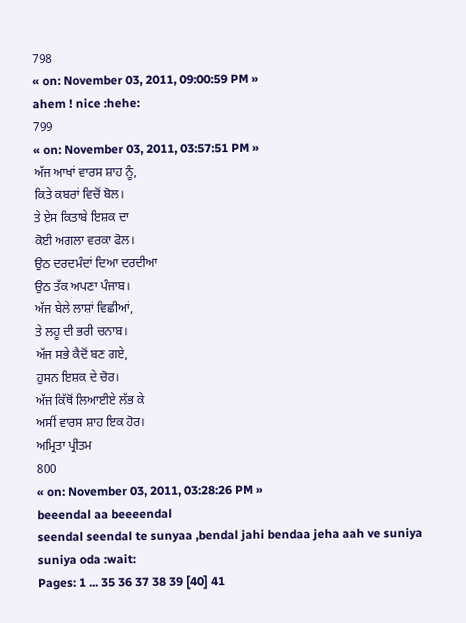798
« on: November 03, 2011, 09:00:59 PM »
ahem ! nice :hehe:
799
« on: November 03, 2011, 03:57:51 PM »
ਅੱਜ ਆਖਾਂ ਵਾਰਸ ਸ਼ਾਹ ਨੂੰ,
ਕਿਤੇ ਕਬਰਾਂ ਵਿਚੋਂ ਬੋਲ।
ਤੇ ਏਸ ਕਿਤਾਬੇ ਇਸ਼ਕ ਦਾ
ਕੋਈ ਅਗਲਾ ਵਰਕਾ ਫੋਲ।
ਉਠ ਦਰਦਮੰਦਾਂ ਦਿਆ ਦਰਦੀਆ
ਉਠ ਤੱਕ ਅਪਣਾ ਪੰਜਾਬ।
ਅੱਜ ਬੇਲੇ ਲਾਸ਼ਾਂ ਵਿਛੀਆਂ,
ਤੇ ਲਹੂ ਦੀ ਭਰੀ ਚਨਾਬ।
ਅੱਜ ਸਭੇ ਕੈਦੋਂ ਬਣ ਗਏ,
ਹੁਸਨ ਇਸ਼ਕ ਦੇ ਚੋਰ।
ਅੱਜ ਕਿੱਥੋਂ ਲਿਆਈਏ ਲੱਭ ਕੇ
ਅਸੀਂ ਵਾਰਸ ਸ਼ਾਹ ਇਕ ਹੋਰ।
ਅਮ੍ਰਿਤਾ ਪ੍ਰੀਤਮ
800
« on: November 03, 2011, 03:28:26 PM »
beeendal aa beeeendal
seendal seendal te sunyaa ,bendal jahi bendaa jeha aah ve suniya suniya oda :wait:
Pages: 1 ... 35 36 37 38 39 [40] 41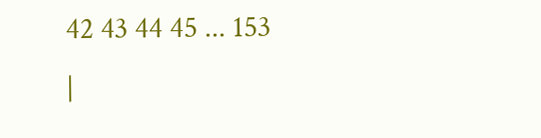42 43 44 45 ... 153
|